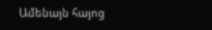Ամենայն հայոց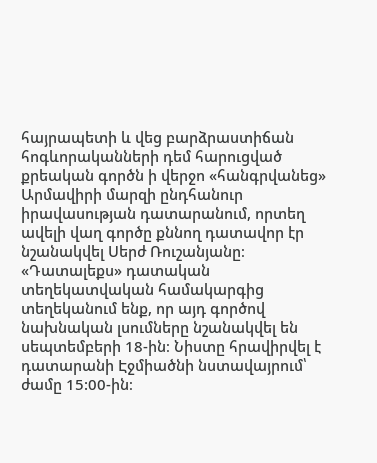հայրապետի և վեց բարձրաստիճան հոգևորականների դեմ հարուցված քրեական գործն ի վերջո «հանգրվանեց» Արմավիրի մարզի ընդհանուր իրավասության դատարանում, որտեղ ավելի վաղ գործը քննող դատավոր էր նշանակվել Սերժ Ռուշանյանը։
«Դատալեքս» դատական տեղեկատվական համակարգից տեղեկանում ենք, որ այդ գործով նախնական լսումները նշանակվել են սեպտեմբերի 18-ին։ Նիստը հրավիրվել է դատարանի Էջմիածնի նստավայրում՝ ժամը 15:00-ին։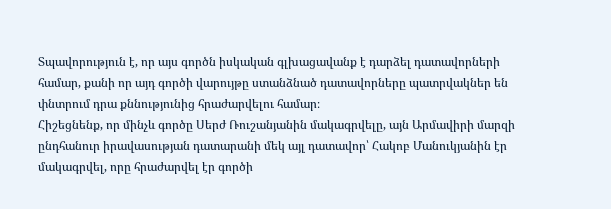Տպավորություն է, որ այս գործն իսկական գլխացավանք է դարձել դատավորների համար, քանի որ այդ գործի վարույթը ստանձնած դատավորները պատրվակներ են փնտրում դրա քննությունից հրաժարվելու համար։
Հիշեցնենք, որ մինչև գործը Սերժ Ռուշանյանին մակագրվելը, այն Արմավիրի մարզի ընդհանուր իրավասության դատարանի մեկ այլ դատավոր՝ Հակոբ Մանուկյանին էր մակագրվել, որը հրաժարվել էր գործի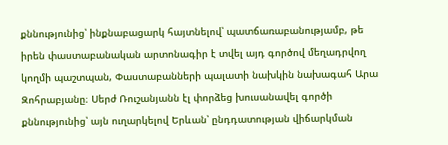քննությունից՝ ինքնաբացարկ հայտնելով՝ պատճառաբանությամբ, թե իրեն փաստաբանական արտոնագիր է տվել այդ գործով մեղադրվող կողմի պաշտպան, Փաստաբանների պալատի նախկին նախագահ Արա Զոհրաբյանը։ Սերժ Ռուշանյանն էլ փորձեց խուսանավել գործի քննությունից՝ այն ուղարկելով Երևան՝ ընդդատության վիճարկման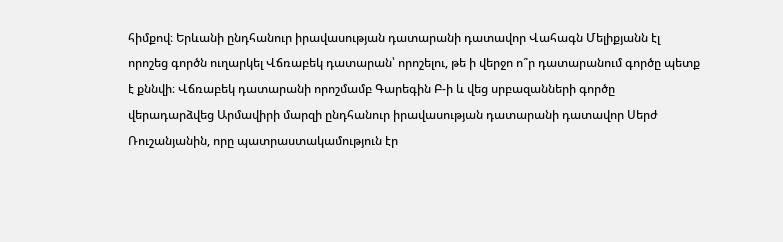հիմքով։ Երևանի ընդհանուր իրավասության դատարանի դատավոր Վահագն Մելիքյանն էլ որոշեց գործն ուղարկել Վճռաբեկ դատարան՝ որոշելու, թե ի վերջո ո՞ր դատարանում գործը պետք է քննվի։ Վճռաբեկ դատարանի որոշմամբ Գարեգին Բ-ի և վեց սրբազանների գործը վերադարձվեց Արմավիրի մարզի ընդհանուր իրավասության դատարանի դատավոր Սերժ Ռուշանյանին, որը պատրաստակամություն էր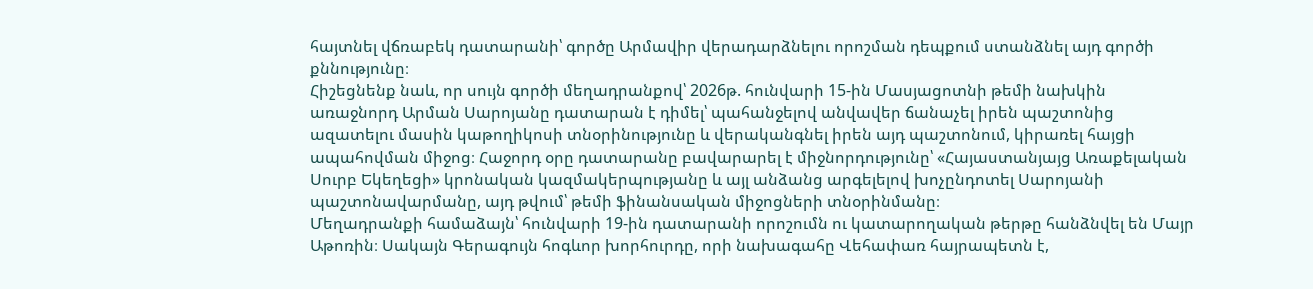հայտնել վճռաբեկ դատարանի՝ գործը Արմավիր վերադարձնելու որոշման դեպքում ստանձնել այդ գործի քննությունը։
Հիշեցնենք նաև, որ սույն գործի մեղադրանքով՝ 2026թ. հունվարի 15-ին Մասյացոտնի թեմի նախկին առաջնորդ Արման Սարոյանը դատարան է դիմել՝ պահանջելով անվավեր ճանաչել իրեն պաշտոնից ազատելու մասին կաթողիկոսի տնօրինությունը և վերականգնել իրեն այդ պաշտոնում, կիրառել հայցի ապահովման միջոց։ Հաջորդ օրը դատարանը բավարարել է միջնորդությունը՝ «Հայաստանյայց Առաքելական Սուրբ Եկեղեցի» կրոնական կազմակերպությանը և այլ անձանց արգելելով խոչընդոտել Սարոյանի պաշտոնավարմանը, այդ թվում՝ թեմի ֆինանսական միջոցների տնօրինմանը։
Մեղադրանքի համաձայն՝ հունվարի 19-ին դատարանի որոշումն ու կատարողական թերթը հանձնվել են Մայր Աթոռին։ Սակայն Գերագույն հոգևոր խորհուրդը, որի նախագահը Վեհափառ հայրապետն է,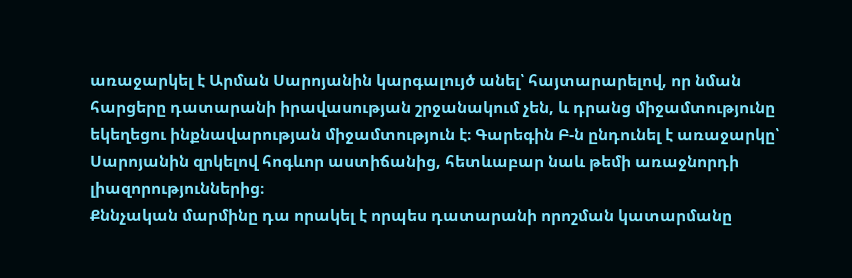առաջարկել է Արման Սարոյանին կարգալույծ անել՝ հայտարարելով, որ նման հարցերը դատարանի իրավասության շրջանակում չեն, և դրանց միջամտությունը եկեղեցու ինքնավարության միջամտություն է։ Գարեգին Բ-ն ընդունել է առաջարկը՝ Սարոյանին զրկելով հոգևոր աստիճանից, հետևաբար նաև թեմի առաջնորդի լիազորություններից։
Քննչական մարմինը դա որակել է որպես դատարանի որոշման կատարմանը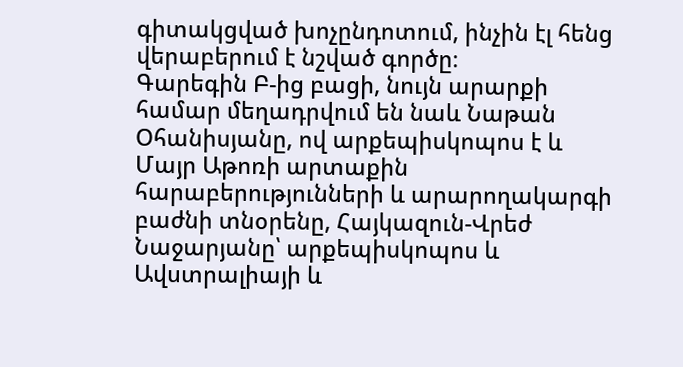գիտակցված խոչընդոտում, ինչին էլ հենց վերաբերում է նշված գործը։
Գարեգին Բ-ից բացի, նույն արարքի համար մեղադրվում են նաև Նաթան Օհանիսյանը, ով արքեպիսկոպոս է և Մայր Աթոռի արտաքին հարաբերությունների և արարողակարգի բաժնի տնօրենը, Հայկազուն-Վրեժ Նաջարյանը՝ արքեպիսկոպոս և Ավստրալիայի և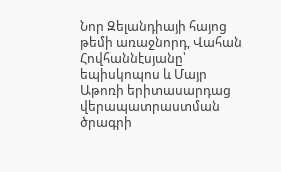Նոր Զելանդիայի հայոց թեմի առաջնորդ, Վահան Հովհաննէսյանը՝ եպիսկոպոս և Մայր Աթոռի երիտասարդաց վերապատրաստման ծրագրի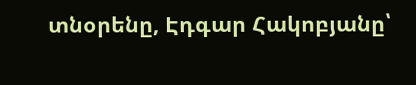տնօրենը, Էդգար Հակոբյանը՝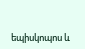եպիսկոպոս և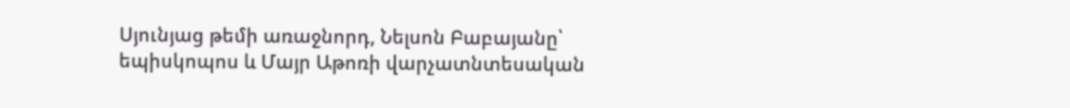Սյունյաց թեմի առաջնորդ, Նելսոն Բաբայանը՝ եպիսկոպոս և Մայր Աթոռի վարչատնտեսական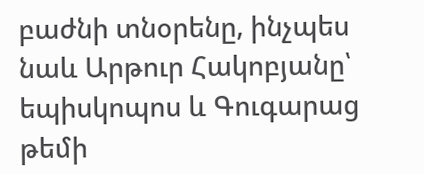բաժնի տնօրենը, ինչպես նաև Արթուր Հակոբյանը՝ եպիսկոպոս և Գուգարաց թեմի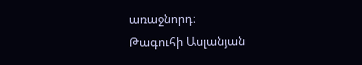առաջնորդ։
Թագուհի Ասլանյան